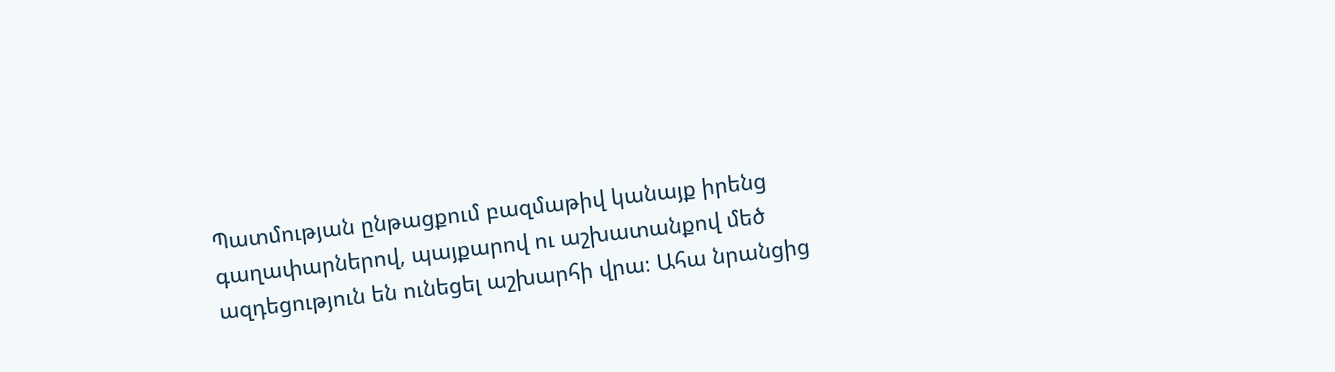Պատմության ընթացքում բազմաթիվ կանայք իրենց գաղափարներով, պայքարով ու աշխատանքով մեծ ազդեցություն են ունեցել աշխարհի վրա։ Ահա նրանցից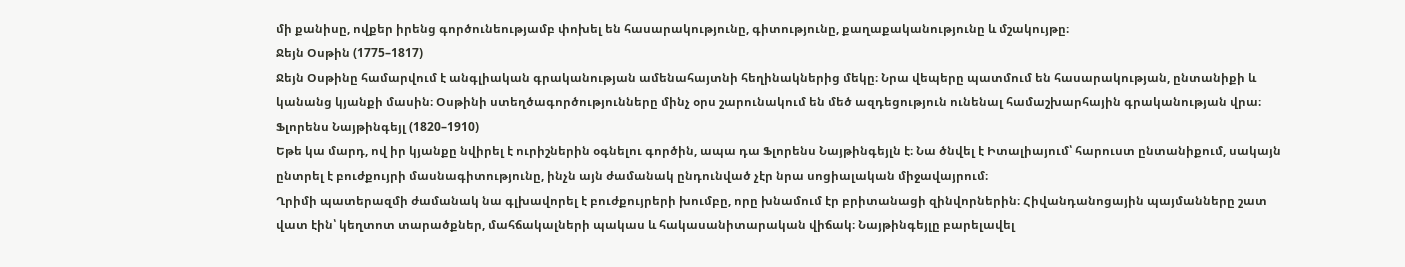մի քանիսը, ովքեր իրենց գործունեությամբ փոխել են հասարակությունը, գիտությունը, քաղաքականությունը և մշակույթը։
Ջեյն Օսթին (1775–1817)
Ջեյն Օսթինը համարվում է անգլիական գրականության ամենահայտնի հեղինակներից մեկը։ Նրա վեպերը պատմում են հասարակության, ընտանիքի և կանանց կյանքի մասին։ Օսթինի ստեղծագործությունները մինչ օրս շարունակում են մեծ ազդեցություն ունենալ համաշխարհային գրականության վրա։
Ֆլորենս Նայթինգեյլ (1820–1910)
Եթե կա մարդ, ով իր կյանքը նվիրել է ուրիշներին օգնելու գործին, ապա դա Ֆլորենս Նայթինգեյլն է։ Նա ծնվել է Իտալիայում՝ հարուստ ընտանիքում, սակայն ընտրել է բուժքույրի մասնագիտությունը, ինչն այն ժամանակ ընդունված չէր նրա սոցիալական միջավայրում։
Ղրիմի պատերազմի ժամանակ նա գլխավորել է բուժքույրերի խումբը, որը խնամում էր բրիտանացի զինվորներին։ Հիվանդանոցային պայմանները շատ վատ էին՝ կեղտոտ տարածքներ, մահճակալների պակաս և հակասանիտարական վիճակ։ Նայթինգեյլը բարելավել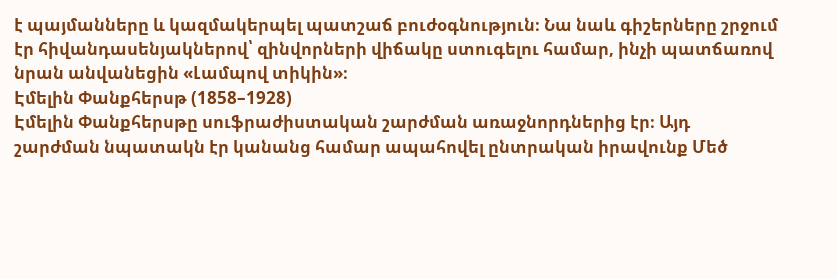է պայմանները և կազմակերպել պատշաճ բուժօգնություն։ Նա նաև գիշերները շրջում էր հիվանդասենյակներով՝ զինվորների վիճակը ստուգելու համար, ինչի պատճառով նրան անվանեցին «Լամպով տիկին»։
Էմելին Փանքհերսթ (1858–1928)
Էմելին Փանքհերսթը սուֆրաժիստական շարժման առաջնորդներից էր։ Այդ շարժման նպատակն էր կանանց համար ապահովել ընտրական իրավունք Մեծ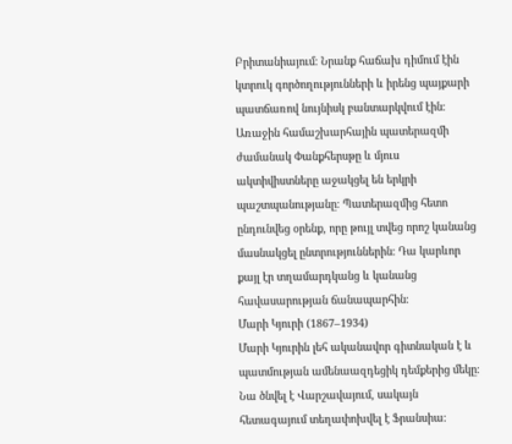Բրիտանիայում։ Նրանք հաճախ դիմում էին կտրուկ գործողությունների և իրենց պայքարի պատճառով նույնիսկ բանտարկվում էին։ Առաջին համաշխարհային պատերազմի ժամանակ Փանքհերսթը և մյուս ակտիվիստները աջակցել են երկրի պաշտպանությանը։ Պատերազմից հետո ընդունվեց օրենք, որը թույլ տվեց որոշ կանանց մասնակցել ընտրություններին։ Դա կարևոր քայլ էր տղամարդկանց և կանանց հավասարության ճանապարհին։
Մարի Կյուրի (1867–1934)
Մարի Կյուրին լեհ ականավոր գիտնական է և պատմության ամենաազդեցիկ դեմքերից մեկը։ Նա ծնվել է Վարշավայում, սակայն հետագայում տեղափոխվել է Ֆրանսիա։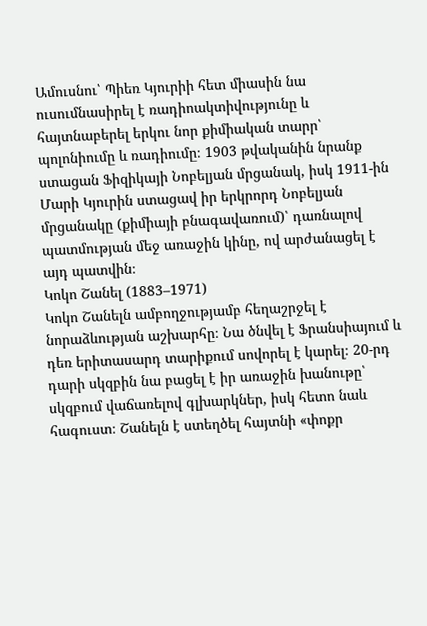Ամուսնու՝ Պիեռ Կյուրիի հետ միասին նա ուսումնասիրել է ռադիոակտիվությունը և հայտնաբերել երկու նոր քիմիական տարր՝ պոլոնիումը և ռադիումը։ 1903 թվականին նրանք ստացան Ֆիզիկայի Նոբելյան մրցանակ, իսկ 1911-ին Մարի Կյուրին ստացավ իր երկրորդ Նոբելյան մրցանակը (քիմիայի բնագավառում)՝ դառնալով պատմության մեջ առաջին կինը, ով արժանացել է այդ պատվին։
Կոկո Շանել (1883–1971)
Կոկո Շանելն ամբողջությամբ հեղաշրջել է նորաձևության աշխարհը։ Նա ծնվել է Ֆրանսիայում և դեռ երիտասարդ տարիքում սովորել է կարել։ 20-րդ դարի սկզբին նա բացել է իր առաջին խանութը՝ սկզբում վաճառելով գլխարկներ, իսկ հետո նաև հագուստ։ Շանելն է ստեղծել հայտնի «փոքր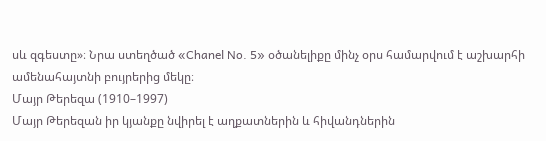սև զգեստը»։ Նրա ստեղծած «Chanel No. 5» օծանելիքը մինչ օրս համարվում է աշխարհի ամենահայտնի բույրերից մեկը։
Մայր Թերեզա (1910–1997)
Մայր Թերեզան իր կյանքը նվիրել է աղքատներին և հիվանդներին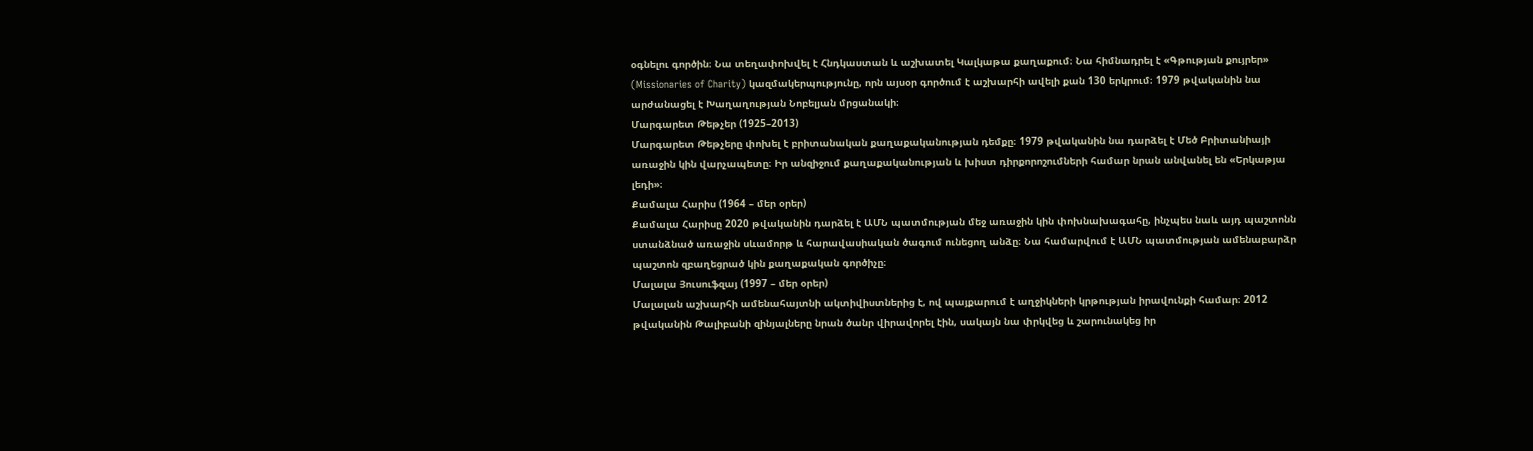օգնելու գործին։ Նա տեղափոխվել է Հնդկաստան և աշխատել Կալկաթա քաղաքում։ Նա հիմնադրել է «Գթության քույրեր» (Missionaries of Charity) կազմակերպությունը, որն այսօր գործում է աշխարհի ավելի քան 130 երկրում։ 1979 թվականին նա արժանացել է Խաղաղության Նոբելյան մրցանակի։
Մարգարետ Թեթչեր (1925–2013)
Մարգարետ Թեթչերը փոխել է բրիտանական քաղաքականության դեմքը։ 1979 թվականին նա դարձել է Մեծ Բրիտանիայի առաջին կին վարչապետը։ Իր անզիջում քաղաքականության և խիստ դիրքորոշումների համար նրան անվանել են «Երկաթյա լեդի»։
Քամալա Հարիս (1964 – մեր օրեր)
Քամալա Հարիսը 2020 թվականին դարձել է ԱՄՆ պատմության մեջ առաջին կին փոխնախագահը, ինչպես նաև այդ պաշտոնն ստանձնած առաջին սևամորթ և հարավասիական ծագում ունեցող անձը։ Նա համարվում է ԱՄՆ պատմության ամենաբարձր պաշտոն զբաղեցրած կին քաղաքական գործիչը։
Մալալա Յուսուֆզայ (1997 – մեր օրեր)
Մալալան աշխարհի ամենահայտնի ակտիվիստներից է, ով պայքարում է աղջիկների կրթության իրավունքի համար։ 2012 թվականին Թալիբանի զինյալները նրան ծանր վիրավորել էին, սակայն նա փրկվեց և շարունակեց իր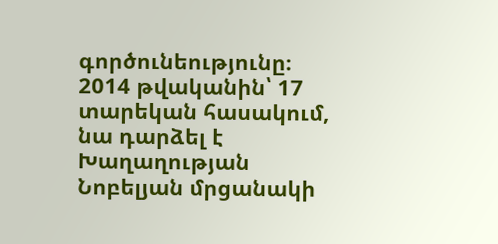գործունեությունը։ 2014 թվականին՝ 17 տարեկան հասակում, նա դարձել է Խաղաղության Նոբելյան մրցանակի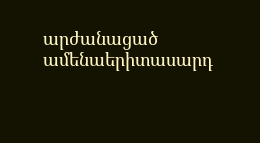արժանացած ամենաերիտասարդ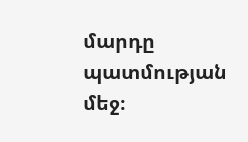մարդը պատմության մեջ։